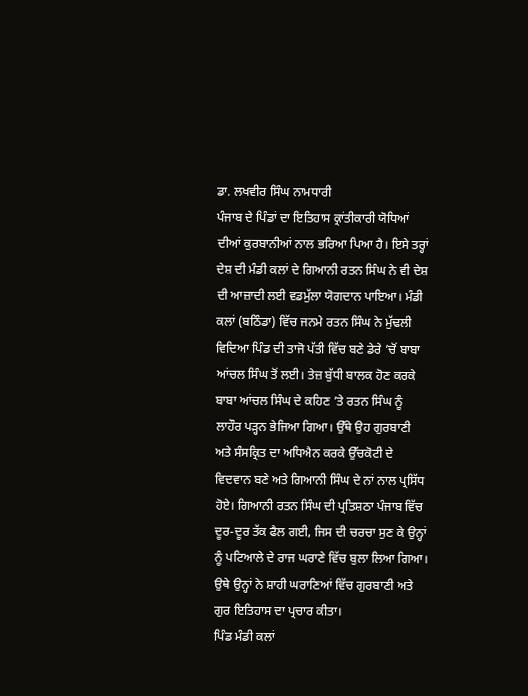ਡਾ. ਲਖਵੀਰ ਸਿੰਘ ਨਾਮਧਾਰੀ
ਪੰਜਾਬ ਦੇ ਪਿੰਡਾਂ ਦਾ ਇਤਿਹਾਸ ਕ੍ਰਾਂਤੀਕਾਰੀ ਯੋਧਿਆਂ ਦੀਆਂ ਕੁਰਬਾਨੀਆਂ ਨਾਲ ਭਰਿਆ ਪਿਆ ਹੈ। ਇਸੇ ਤਰ੍ਹਾਂ ਦੇਸ਼ ਦੀ ਮੰਡੀ ਕਲਾਂ ਦੇ ਗਿਆਨੀ ਰਤਨ ਸਿੰਘ ਨੇ ਵੀ ਦੇਸ਼ ਦੀ ਆਜ਼ਾਦੀ ਲਈ ਵਡਮੁੱਲਾ ਯੋਗਦਾਨ ਪਾਇਆ। ਮੰਡੀ ਕਲਾਂ (ਬਠਿੰਡਾ) ਵਿੱਚ ਜਨਮੇ ਰਤਨ ਸਿੰਘ ਨੇ ਮੁੱਢਲੀ ਵਿਦਿਆ ਪਿੰਡ ਦੀ ਤਾਜੋ ਪੱਤੀ ਵਿੱਚ ਬਣੇ ਡੇਰੇ ’ਚੋਂ ਬਾਬਾ ਆਂਚਲ ਸਿੰਘ ਤੋਂ ਲਈ। ਤੇਜ਼ ਬੁੱਧੀ ਬਾਲਕ ਹੋਣ ਕਰਕੇ ਬਾਬਾ ਆਂਚਲ ਸਿੰਘ ਦੇ ਕਹਿਣ ’ਤੇ ਰਤਨ ਸਿੰਘ ਨੂੰ ਲਾਹੌਰ ਪੜ੍ਹਨ ਭੇਜਿਆ ਗਿਆ। ਉੱਥੇ ਉਹ ਗੁਰਬਾਣੀ ਅਤੇ ਸੰਸਕ੍ਰਿਤ ਦਾ ਅਧਿਐਨ ਕਰਕੇ ਉੱਚਕੋਟੀ ਦੇ ਵਿਦਵਾਨ ਬਣੇ ਅਤੇ ਗਿਆਨੀ ਸਿੰਘ ਦੇ ਨਾਂ ਨਾਲ ਪ੍ਰਸਿੱਧ ਹੋਏ। ਗਿਆਨੀ ਰਤਨ ਸਿੰਘ ਦੀ ਪ੍ਰਤਿਸ਼ਠਾ ਪੰਜਾਬ ਵਿੱਚ ਦੂਰ-ਦੂਰ ਤੱਕ ਫੈਲ ਗਈ, ਜਿਸ ਦੀ ਚਰਚਾ ਸੁਣ ਕੇ ਉਨ੍ਹਾਂ ਨੂੰ ਪਟਿਆਲੇ ਦੇ ਰਾਜ ਘਰਾਣੇ ਵਿੱਚ ਬੁਲਾ ਲਿਆ ਗਿਆ। ਉਥੇ ਉਨ੍ਹਾਂ ਨੇ ਸ਼ਾਹੀ ਘਰਾਣਿਆਂ ਵਿੱਚ ਗੁਰਬਾਣੀ ਅਤੇ ਗੁਰ ਇਤਿਹਾਸ ਦਾ ਪ੍ਰਚਾਰ ਕੀਤਾ।
ਪਿੰਡ ਮੰਡੀ ਕਲਾਂ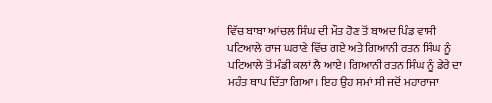ਵਿੱਚ ਬਾਬਾ ਆਂਚਲ ਸਿੰਘ ਦੀ ਮੌਤ ਹੋਣ ਤੋਂ ਬਾਅਦ ਪਿੰਡ ਵਾਸੀ ਪਟਿਆਲੇ ਰਾਜ ਘਰਾਣੇ ਵਿੱਚ ਗਏ ਅਤੇ ਗਿਆਨੀ ਰਤਨ ਸਿੰਘ ਨੂੰ ਪਟਿਆਲੇ ਤੋਂ ਮੰਡੀ ਕਲਾਂ ਲੈ ਆਏ। ਗਿਆਨੀ ਰਤਨ ਸਿੰਘ ਨੂੰ ਡੇਰੇ ਦਾ ਮਹੰਤ ਥਾਪ ਦਿੱਤਾ ਗਿਆ। ਇਹ ਉਹ ਸਮਾਂ ਸੀ ਜਦੋਂ ਮਹਾਰਾਜਾ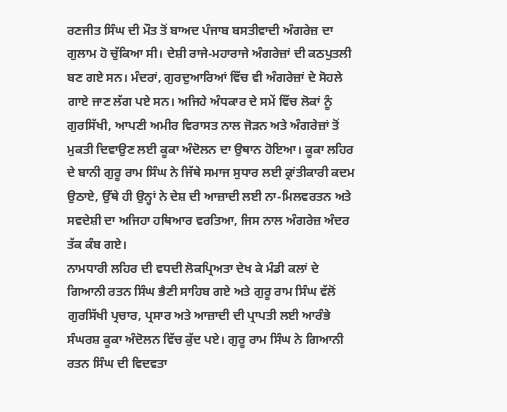ਰਣਜੀਤ ਸਿੰਘ ਦੀ ਮੌਤ ਤੋਂ ਬਾਅਦ ਪੰਜਾਬ ਬਸਤੀਵਾਦੀ ਅੰਗਰੇਜ਼ ਦਾ ਗੁਲਾਮ ਹੋ ਚੁੱਕਿਆ ਸੀ। ਦੇਸ਼ੀ ਰਾਜੇ-ਮਹਾਰਾਜੇ ਅੰਗਰੇਜ਼ਾਂ ਦੀ ਕਠਪੁਤਲੀ ਬਣ ਗਏ ਸਨ। ਮੰਦਰਾਂ, ਗੁਰਦੁਆਰਿਆਂ ਵਿੱਚ ਵੀ ਅੰਗਰੇਜ਼ਾਂ ਦੇ ਸੋਹਲੇ ਗਾਏ ਜਾਣ ਲੱਗ ਪਏ ਸਨ। ਅਜਿਹੇ ਅੰਧਕਾਰ ਦੇ ਸਮੇਂ ਵਿੱਚ ਲੋਕਾਂ ਨੂੰ ਗੁਰਸਿੱਖੀ, ਆਪਣੀ ਅਮੀਰ ਵਿਰਾਸਤ ਨਾਲ ਜੋੜਨ ਅਤੇ ਅੰਗਰੇਜ਼ਾਂ ਤੋਂ ਮੁਕਤੀ ਦਿਵਾਉਣ ਲਈ ਕੂਕਾ ਅੰਦੋਲਨ ਦਾ ਉਥਾਨ ਹੋਇਆ। ਕੂਕਾ ਲਹਿਰ ਦੇ ਬਾਨੀ ਗੁਰੂ ਰਾਮ ਸਿੰਘ ਨੇ ਜਿੱਥੇ ਸਮਾਜ ਸੁਧਾਰ ਲਈ ਕ੍ਰਾਂਤੀਕਾਰੀ ਕਦਮ ਉਠਾਏ, ਉੱਥੇ ਹੀ ਉਨ੍ਹਾਂ ਨੇ ਦੇਸ਼ ਦੀ ਆਜ਼ਾਦੀ ਲਈ ਨਾ-ਮਿਲਵਰਤਨ ਅਤੇ ਸਵਦੇਸ਼ੀ ਦਾ ਅਜਿਹਾ ਹਥਿਆਰ ਵਰਤਿਆ, ਜਿਸ ਨਾਲ ਅੰਗਰੇਜ਼ ਅੰਦਰ ਤੱਕ ਕੰਬ ਗਏ।
ਨਾਮਧਾਰੀ ਲਹਿਰ ਦੀ ਵਧਦੀ ਲੋਕਪ੍ਰਿਅਤਾ ਦੇਖ ਕੇ ਮੰਡੀ ਕਲਾਂ ਦੇ ਗਿਆਨੀ ਰਤਨ ਸਿੰਘ ਭੈਣੀ ਸਾਹਿਬ ਗਏ ਅਤੇ ਗੁਰੂ ਰਾਮ ਸਿੰਘ ਵੱਲੋਂ ਗੁਰਸਿੱਖੀ ਪ੍ਰਚਾਰ, ਪ੍ਰਸਾਰ ਅਤੇ ਆਜ਼ਾਦੀ ਦੀ ਪ੍ਰਾਪਤੀ ਲਈ ਆਰੰਭੇ ਸੰਘਰਸ਼ ਕੂਕਾ ਅੰਦੋਲਨ ਵਿੱਚ ਕੁੱਦ ਪਏ। ਗੁਰੂ ਰਾਮ ਸਿੰਘ ਨੇ ਗਿਆਨੀ ਰਤਨ ਸਿੰਘ ਦੀ ਵਿਦਵਤਾ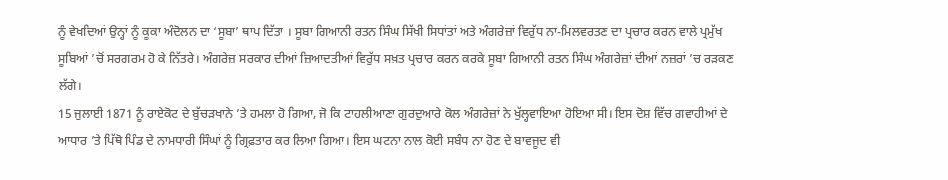ਨੂੰ ਵੇਖਦਿਆਂ ਉਨ੍ਹਾਂ ਨੂੰ ਕੂਕਾ ਅੰਦੋਲਨ ਦਾ ‘ਸੂਬਾ’ ਥਾਪ ਦਿੱਤਾ । ਸੂਬਾ ਗਿਆਨੀ ਰਤਨ ਸਿੰਘ ਸਿੱਖੀ ਸਿਧਾਂਤਾਂ ਅਤੇ ਅੰਗਰੇਜ਼ਾਂ ਵਿਰੁੱਧ ਨਾ-ਮਿਲਵਰਤਣ ਦਾ ਪ੍ਰਚਾਰ ਕਰਨ ਵਾਲੇ ਪ੍ਰਮੁੱਖ ਸੂਬਿਆਂ ’ਚੋਂ ਸਰਗਰਮ ਹੋ ਕੇ ਨਿੱਤਰੇ। ਅੰਗਰੇਜ਼ ਸਰਕਾਰ ਦੀਆਂ ਜ਼ਿਆਦਤੀਆਂ ਵਿਰੁੱਧ ਸਖ਼ਤ ਪ੍ਰਚਾਰ ਕਰਨ ਕਰਕੇ ਸੂਬਾ ਗਿਆਨੀ ਰਤਨ ਸਿੰਘ ਅੰਗਰੇਜ਼ਾਂ ਦੀਆਂ ਨਜ਼ਰਾਂ ’ਚ ਰੜਕਣ ਲੱਗੇ।
15 ਜੁਲਾਈ 1871 ਨੂੰ ਰਾਏਕੋਟ ਦੇ ਬੁੱਚੜਖਾਨੇ ’ਤੇ ਹਮਲਾ ਹੋ ਗਿਆ, ਜੋ ਕਿ ਟਾਹਲੀਆਣਾ ਗੁਰਦੁਆਰੇ ਕੋਲ ਅੰਗਰੇਜ਼ਾਂ ਨੇ ਖੁੱਲ੍ਹਵਾਇਆ ਹੋਇਆ ਸੀ। ਇਸ ਦੋਸ਼ ਵਿੱਚ ਗਵਾਹੀਆਂ ਦੇ ਆਧਾਰ ’ਤੇ ਪਿੱਥੋ ਪਿੰਡ ਦੇ ਨਾਮਧਾਰੀ ਸਿੰਘਾਂ ਨੂੰ ਗ੍ਰਿਫ਼ਤਾਰ ਕਰ ਲਿਆ ਗਿਆ। ਇਸ ਘਟਨਾ ਨਾਲ ਕੋਈ ਸਬੰਧ ਨਾ ਹੋਣ ਦੇ ਬਾਵਜੂਦ ਵੀ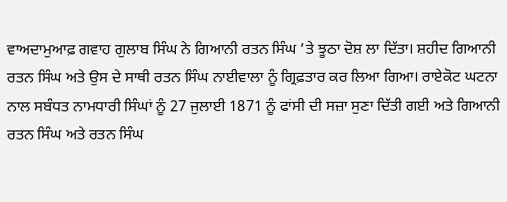ਵਾਅਦਾਮੁਆਫ਼ ਗਵਾਹ ਗੁਲਾਬ ਸਿੰਘ ਨੇ ਗਿਆਨੀ ਰਤਨ ਸਿੰਘ ’ਤੇ ਝੂਠਾ ਦੋਸ਼ ਲਾ ਦਿੱਤਾ। ਸ਼ਹੀਦ ਗਿਆਨੀ ਰਤਨ ਸਿੰਘ ਅਤੇ ਉਸ ਦੇ ਸਾਥੀ ਰਤਨ ਸਿੰਘ ਨਾਈਵਾਲਾ ਨੂੰ ਗ੍ਰਿਫ਼ਤਾਰ ਕਰ ਲਿਆ ਗਿਆ। ਰਾਏਕੋਟ ਘਟਨਾ ਨਾਲ ਸਬੰਧਤ ਨਾਮਧਾਰੀ ਸਿੰਘਾਂ ਨੂੰ 27 ਜੁਲਾਈ 1871 ਨੂੰ ਫਾਂਸੀ ਦੀ ਸਜ਼ਾ ਸੁਣਾ ਦਿੱਤੀ ਗਈ ਅਤੇ ਗਿਆਨੀ ਰਤਨ ਸਿੰਘ ਅਤੇ ਰਤਨ ਸਿੰਘ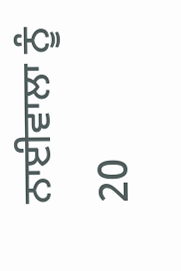ਨਾਈਵਾਲਾ ਨੂੰ 20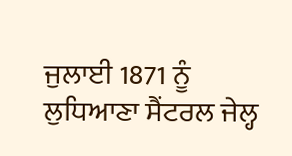ਜੁਲਾਈ 1871 ਨੂੰ ਲੁਧਿਆਣਾ ਸੈਂਟਰਲ ਜੇਲ੍ਹ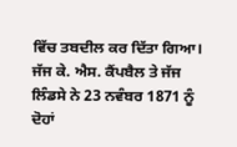ਵਿੱਚ ਤਬਦੀਲ ਕਰ ਦਿੱਤਾ ਗਿਆ। ਜੱਜ ਕੇ. ਐਸ. ਕੈਂਪਬੈਲ ਤੇ ਜੱਜ ਲਿੰਡਸੇ ਨੇ 23 ਨਵੰਬਰ 1871 ਨੂੰ ਦੋਹਾਂ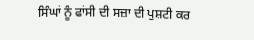ਸਿੰਘਾਂ ਨੂੰ ਫਾਂਸੀ ਦੀ ਸਜ਼ਾ ਦੀ ਪੁਸ਼ਟੀ ਕਰ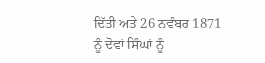ਦਿੱਤੀ ਅਤੇ 26 ਨਵੰਬਰ 1871 ਨੂੰ ਦੋਵਾਂ ਸਿੰਘਾਂ ਨੂੰ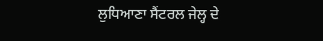ਲੁਧਿਆਣਾ ਸੈਂਟਰਲ ਜੇਲ੍ਹ ਦੇ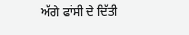ਅੱਗੇ ਫਾਂਸੀ ਦੇ ਦਿੱਤੀ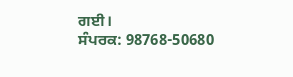ਗਈ।
ਸੰਪਰਕ: 98768-50680